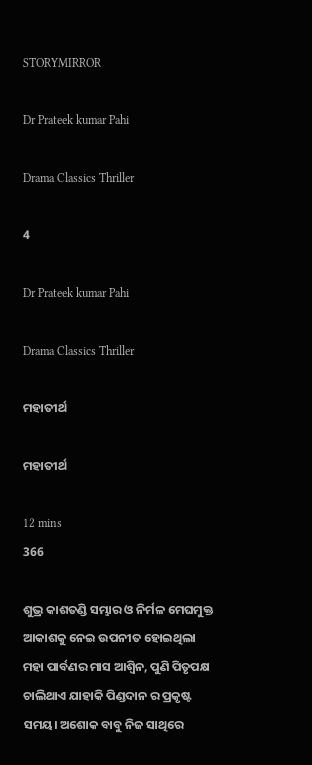STORYMIRROR

Dr Prateek kumar Pahi

Drama Classics Thriller

4

Dr Prateek kumar Pahi

Drama Classics Thriller

ମହାତୀର୍ଥ

ମହାତୀର୍ଥ

12 mins
366

ଶୁଭ୍ର କାଶତଣ୍ଡି ସମ୍ଭାର ଓ ନିର୍ମଳ ମେଘମୁକ୍ତ ଆକାଶକୁ ନେଇ ଉପନୀତ ହୋଇଥିଲା ମହା ପାର୍ବଣର ମାସ ଆଶ୍ୱିନ, ପୁଣି ପିତୃପକ୍ଷ ଚାଲିଥାଏ ଯାହାକି ପିଣ୍ଡଦାନ ର ପ୍ରକୃଷ୍ଟ ସମୟ। ଅଶୋକ ବାବୁ ନିଜ ସାଥିରେ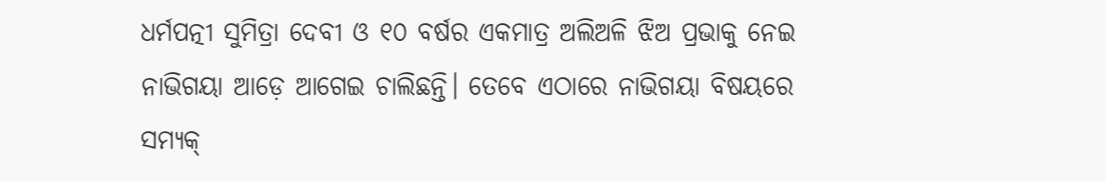ଧର୍ମପତ୍ନୀ ସୁମିତ୍ରା ଦେବୀ ଓ ୧୦ ବର୍ଷର ଏକମାତ୍ର ଅଲିଅଳି ଝିଅ ପ୍ରଭାକୁ ନେଇ ନାଭିଗୟା ଆଡ଼େ ଆଗେଇ ଚାଲିଛନ୍ତି। ତେବେ ଏଠାରେ ନାଭିଗୟା ବିଷୟରେ ସମ୍ୟକ୍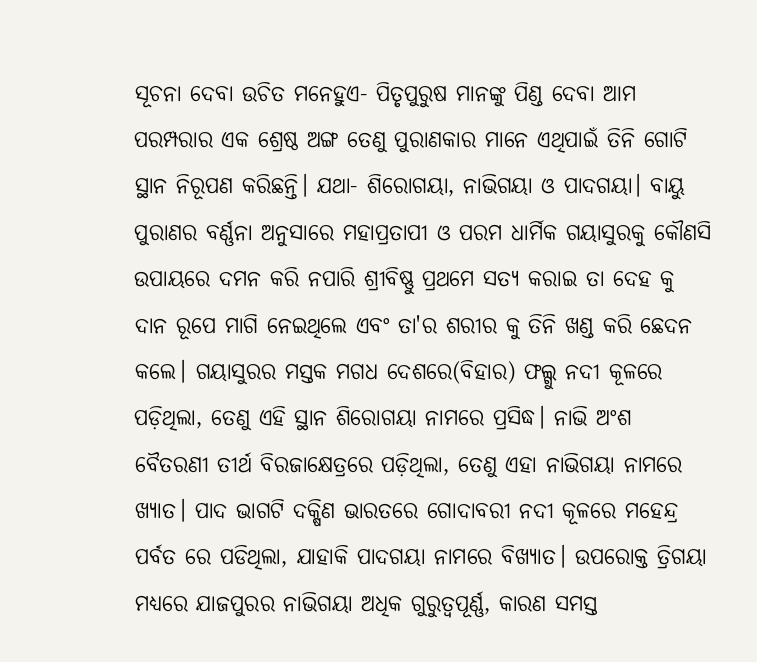ସୂଚନା ଦେବା ଉଚିତ ମନେହୁଏ- ପିତୃପୁରୁଷ ମାନଙ୍କୁ ପିଣ୍ଡ ଦେବା ଆମ ପରମ୍ପରାର ଏକ ଶ୍ରେଷ୍ଠ ଅଙ୍ଗ ତେଣୁ ପୁରାଣକାର ମାନେ ଏଥିପାଇଁ ତିନି ଗୋଟି ସ୍ଥାନ ନିରୂପଣ କରିଛନ୍ତି। ଯଥା- ଶିରୋଗୟା, ନାଭିଗୟା ଓ ପାଦଗୟା। ବାୟୁ ପୁରାଣର ବର୍ଣ୍ଣନା ଅନୁସାରେ ମହାପ୍ରତାପୀ ଓ ପରମ ଧାର୍ମିକ ଗୟାସୁରକୁ କୌଣସି ଉପାୟରେ ଦମନ କରି ନପାରି ଶ୍ରୀବିଷ୍ଣୁ ପ୍ରଥମେ ସତ୍ୟ କରାଇ ତା ଦେହ କୁ ଦାନ ରୂପେ ମାଗି ନେଇଥିଲେ ଏବଂ ତା'ର ଶରୀର କୁ ତିନି ଖଣ୍ଡ କରି ଛେଦନ କଲେ। ଗୟାସୁରର ମସ୍ତକ ମଗଧ ଦେଶରେ(ବିହାର) ଫଲ୍ଗୁ ନଦୀ କୂଳରେ ପଡ଼ିଥିଲା, ତେଣୁ ଏହି ସ୍ଥାନ ଶିରୋଗୟା ନାମରେ ପ୍ରସିଦ୍ଧ। ନାଭି ଅଂଶ ବୈତରଣୀ ତୀର୍ଥ ବିରଜାକ୍ଷେତ୍ରରେ ପଡ଼ିଥିଲା, ତେଣୁ ଏହା ନାଭିଗୟା ନାମରେ ଖ୍ୟାତ। ପାଦ ଭାଗଟି ଦକ୍ଷିଣ ଭାରତରେ ଗୋଦାବରୀ ନଦୀ କୂଳରେ ମହେନ୍ଦ୍ର ପର୍ବତ ରେ ପଡିଥିଲା, ଯାହାକି ପାଦଗୟା ନାମରେ ବିଖ୍ୟାତ। ଉପରୋକ୍ତ ତ୍ରିଗୟା ମଧ୍ୟରେ ଯାଜପୁରର ନାଭିଗୟା ଅଧିକ ଗୁରୁତ୍ୱପୂର୍ଣ୍ଣ, କାରଣ ସମସ୍ତ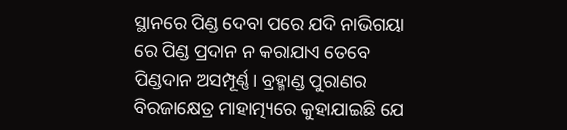ସ୍ଥାନରେ ପିଣ୍ଡ ଦେବା ପରେ ଯଦି ନାଭିଗୟା ରେ ପିଣ୍ଡ ପ୍ରଦାନ ନ କରାଯାଏ ତେବେ ପିଣ୍ଡଦାନ ଅସମ୍ପୂର୍ଣ୍ଣ। ବ୍ରହ୍ମାଣ୍ଡ ପୁରାଣର ବିରଜାକ୍ଷେତ୍ର ମାହାତ୍ମ୍ୟରେ କୁହାଯାଇଛି ଯେ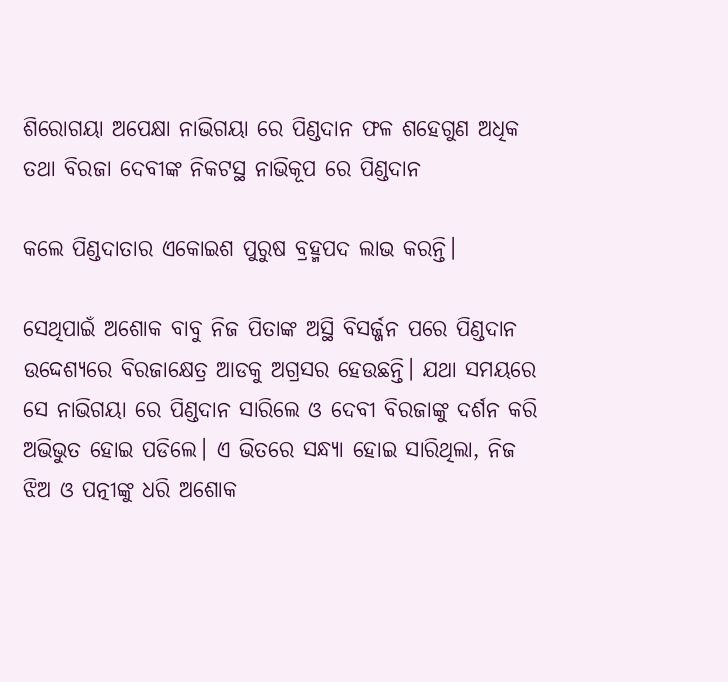ଶିରୋଗୟା ଅପେକ୍ଷା ନାଭିଗୟା ରେ ପିଣ୍ଡଦାନ ଫଳ ଶହେଗୁଣ ଅଧିକ ତଥା ବିରଜା ଦେବୀଙ୍କ ନିକଟସ୍ଥ ନାଭିକୂପ ରେ ପିଣ୍ଡଦାନ

କଲେ ପିଣ୍ଡଦାତାର ଏକୋଇଶ ପୁରୁଷ ବ୍ରହ୍ମପଦ ଲାଭ କରନ୍ତି।

ସେଥିପାଇଁ ଅଶୋକ ବାବୁ ନିଜ ପିତାଙ୍କ ଅସ୍ଥି ବିସର୍ଜ୍ଜନ ପରେ ପିଣ୍ଡଦାନ ଉଦ୍ଦେଶ୍ଯରେ ବିରଜାକ୍ଷେତ୍ର ଆଡକୁ ଅଗ୍ରସର ହେଉଛନ୍ତି। ଯଥା ସମୟରେ ସେ ନାଭିଗୟା ରେ ପିଣ୍ଡଦାନ ସାରିଲେ ଓ ଦେବୀ ବିରଜାଙ୍କୁ ଦର୍ଶନ କରି ଅଭିଭୁତ ହୋଇ ପଡିଲେ। ଏ ଭିତରେ ସନ୍ଧ୍ୟା ହୋଇ ସାରିଥିଲା, ନିଜ ଝିଅ ଓ ପତ୍ନୀଙ୍କୁ ଧରି ଅଶୋକ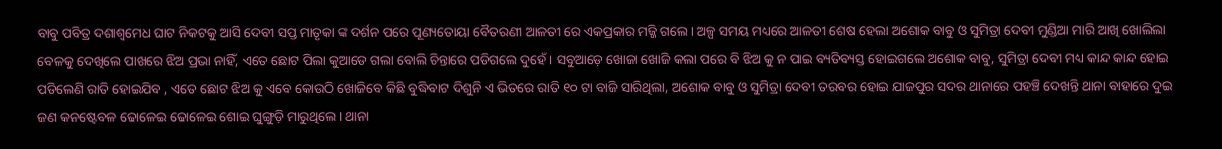ବାବୁ ପବିତ୍ର ଦଶାଶ୍ୱମେଧ ଘାଟ ନିକଟକୁ ଆସି ଦେବୀ ସପ୍ତ ମାତୃକା ଙ୍କ ଦର୍ଶନ ପରେ ପୂଣ୍ୟତୋୟା ବୈତରଣୀ ଆଳତୀ ରେ ଏକପ୍ରକାର ମଜ୍ଜି ଗଲେ। ଅଳ୍ପ ସମୟ ମଧ୍ୟରେ ଆଳତୀ ଶେଷ ହେଲା ଅଶୋକ ବାବୁ ଓ ସୁମିତ୍ରା ଦେବୀ ମୁଣ୍ଡିଆ ମାରି ଆଖି ଖୋଲିଲା ବେଳକୁ ଦେଖିଲେ ପାଖରେ ଝିଅ ପ୍ରଭା ନାହିଁ, ଏତେ ଛୋଟ ପିଲା କୁଆଡେ ଗଲା ବୋଲି ଚିନ୍ତାରେ ପଡିଗଲେ ଦୁହେଁ। ସବୁଆଡ଼େ ଖୋଜା ଖୋଜି କଲା ପରେ ବି ଝିଅ କୁ ନ ପାଇ ବ୍ୟତିବ୍ୟସ୍ତ ହୋଇଗଲେ ଅଶୋକ ବାବୁ, ସୁମିତ୍ରା ଦେବୀ ମଧ୍ୟ କାନ୍ଦ କାନ୍ଦ ହୋଇ ପଡିଲେଣି ରାତି ହୋଇଯିବ , ଏତେ ଛୋଟ ଝିଅ କୁ ଏବେ କୋଉଠି ଖୋଜିବେ କିଛି ବୁଦ୍ଧିବାଟ ଦିଶୁନି ଏ ଭିତରେ ରାତି ୧୦ ଟା ବାଜି ସାରିଥିଲା, ଅଶୋକ ବାବୁ ଓ ସୁମିତ୍ରା ଦେବୀ ତରବର ହୋଇ ଯାଜପୁର ସଦର ଥାନାରେ ପହଞ୍ଚି ଦେଖନ୍ତି ଥାନା ବାହାରେ ଦୁଇ ଜଣ କନଷ୍ଟେବଳ ଢୋଳେଇ ଢୋଳେଇ ଶୋଇ ଘୁଙ୍ଗୁଡ଼ି ମାରୁଥିଲେ। ଥାନା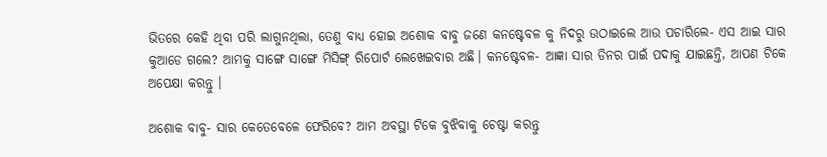ଭିତରେ କେହି ଥିବା ପରି ଲାଗୁନଥିଲା, ତେଣୁ ବାଧ୍ୟ ହୋଇ ଅଶୋକ ବାବୁ ଜଣେ କନଷ୍ଟେବଳ କୁ ନିଦରୁ ଉଠାଇଲେ ଆଉ ପଚାରିଲେ- ଏସ ଆଇ ସାର କୁଆଡେ ଗଲେ? ଆମକୁ ସାଙ୍ଗେ ସାଙ୍ଗେ ମିସିଙ୍ଗ୍ ରିପୋର୍ଟ ଲେଖେଇବାର ଅଛି। କନଷ୍ଟେବଳ- ଆଜ୍ଞା ସାର ଡିନର ପାଇଁ ପଦାକୁ ଯାଇଛନ୍ତି, ଆପଣ ଟିକେ ଅପେକ୍ଷା କରନ୍ତୁ ।

ଅଶୋକ ବାବୁ- ସାର କେତେବେଳେ ଫେରିବେ? ଆମ ଅବସ୍ଥା ଟିକେ ବୁଝିବାକୁ ଚେଷ୍ଟା କରନ୍ତୁ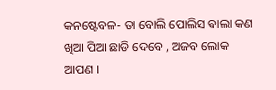କନଷ୍ଟେବଳ- ତା ବୋଲି ପୋଲିସ ଵାଲା କଣ ଖିଆ ପିଆ ଛାଡି ଦେବେ , ଅଜବ ଲୋକ ଆପଣ ।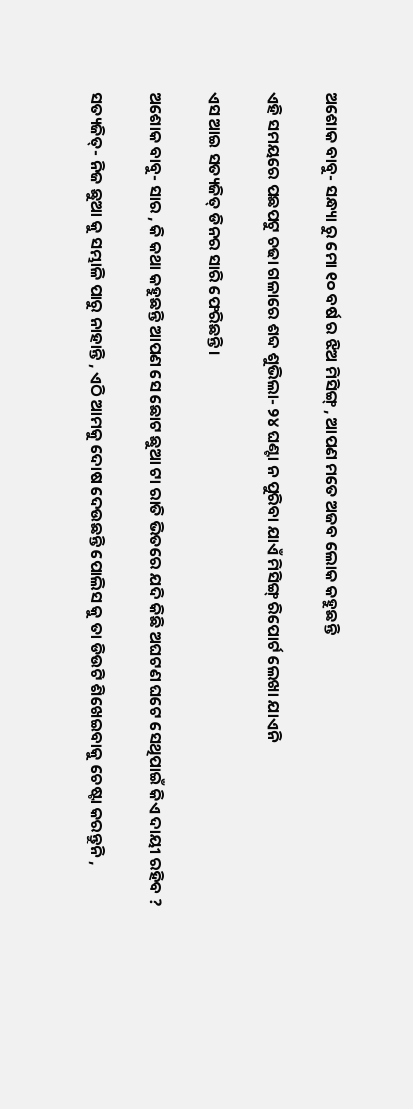ଅଶୋକ ବାବୁ- ସନ୍ଧ୍ୟା ରୁ ମୋ ୧୦ ବର୍ଷ ର ଝିଅ ମିସିଙ୍ଗ୍ , ଆପଣ ମତେ ଅଜବ ଲୋକ କହୁଛନ୍ତି

ଏହି ସମୟରେ ପଛପଟୁ ଚଢା ଗଳାରେ ଶବ୍ଦ ଶୁଭିଲା- ୨୪ ଘଣ୍ଟା ନ ପୁରିବା ଯାଏଁ ମିସିଙ୍ଗ୍ ରିପୋର୍ଟ ଲେଖା ଯାଏନି

ଏସ ଆଇ ସତ୍ୟଜିତ୍ ଡିନର ସାରି ଫେରିଛନ୍ତି ।

ଅଶୋକ ବାବୁ- ସାର , କି କଥା କହୁଛନ୍ତି ଆପଣ ସେ ଛୋଟ ଛୁଆ ଟା ରାତି ଭିତରେ ଯଦି କିଛି ଅଘଟଣ ଘଟେ ସେଥିପାଇଁ କିଏ ଦାୟୀ ରହିବ ?

ସତ୍ୟଜିତ୍- ନିଜ ଛୁଆ କୁ ସମ୍ଭାଳି ପାରୁ ନାହାନ୍ତି , ଏଠି ଆମକୁ ଦୋଷ ଦେଉଛନ୍ତି ପୋଲିସ କୁ ତା ଡିଉଟି ଶିଖେଇବାକୁ ଚେଷ୍ଟା କରନ୍ତୁନି ,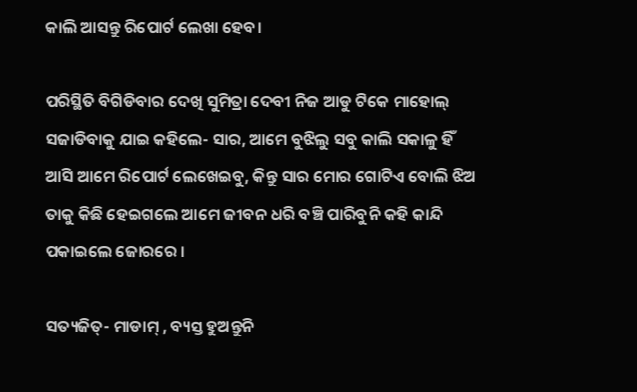କାଲି ଆସନ୍ତୁ ରିପୋର୍ଟ ଲେଖା ହେବ।

ପରିସ୍ଥିତି ବିଗିଡିବାର ଦେଖି ସୁମିତ୍ରା ଦେବୀ ନିଜ ଆଡୁ ଟିକେ ମାହୋଲ୍ ସଜାଡିବାକୁ ଯାଇ କହିଲେ- ସାର, ଆମେ ବୁଝିଲୁ ସବୁ କାଲି ସକାଳୁ ହିଁ ଆସି ଆମେ ରିପୋର୍ଟ ଲେଖେଇବୁ, କିନ୍ତୁ ସାର ମୋର ଗୋଟିଏ ବୋଲି ଝିଅ ତାକୁ କିଛି ହେଇଗଲେ ଆମେ ଜୀବନ ଧରି ବଞ୍ଚି ପାରିବୁନି କହି କାନ୍ଦି ପକାଇଲେ ଜୋରରେ ।

ସତ୍ୟଜିତ୍- ମାଡାମ୍ , ବ୍ୟସ୍ତ ହୁଅନ୍ତୁନି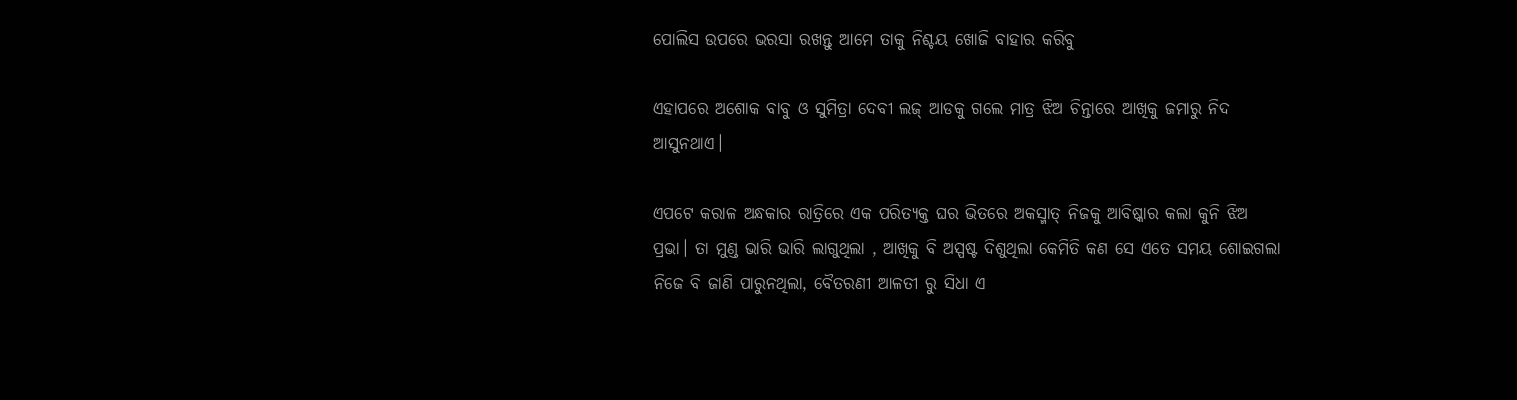ପୋଲିସ ଉପରେ ଭରସା ରଖନ୍ତୁ ଆମେ ତାକୁ ନିଶ୍ଚୟ ଖୋଜି ବାହାର କରିବୁ

ଏହାପରେ ଅଶୋକ ବାବୁ ଓ ସୁମିତ୍ରା ଦେବୀ ଲଜ୍ ଆଡକୁ ଗଲେ ମାତ୍ର ଝିଅ ଚିନ୍ତାରେ ଆଖିକୁ ଜମାରୁ ନିଦ ଆସୁନଥାଏ।

ଏପଟେ କରାଳ ଅନ୍ଧକାର ରାତ୍ରିରେ ଏକ ପରିତ୍ୟକ୍ତ ଘର ଭିତରେ ଅକସ୍ମାତ୍ ନିଜକୁ ଆବିଷ୍କାର କଲା କୁନି ଝିଅ ପ୍ରଭା। ତା ମୁଣ୍ଡ ଭାରି ଭାରି ଲାଗୁଥିଲା , ଆଖିକୁ ବି ଅସ୍ପଷ୍ଟ ଦିଶୁଥିଲା କେମିତି କଣ ସେ ଏତେ ସମୟ ଶୋଇଗଲା ନିଜେ ବି ଜାଣି ପାରୁନଥିଲା, ବୈତରଣୀ ଆଳତୀ ରୁ ସିଧା ଏ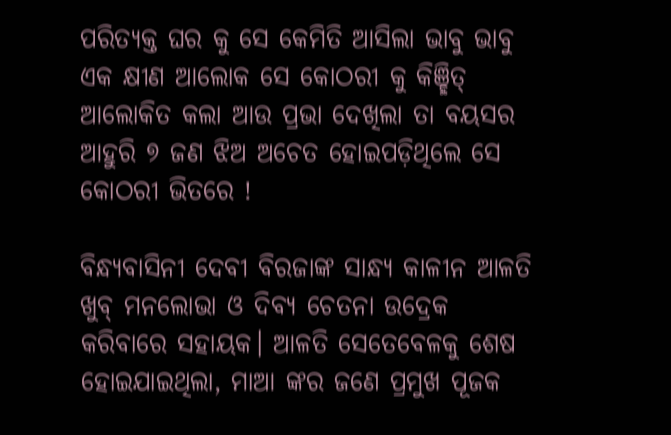ପରିତ୍ୟକ୍ତ ଘର କୁ ସେ କେମିତି ଆସିଲା ଭାବୁ ଭାବୁ ଏକ କ୍ଷୀଣ ଆଲୋକ ସେ କୋଠରୀ କୁ କିଞ୍ଛିତ୍ ଆଲୋକିତ କଲା ଆଉ ପ୍ରଭା ଦେଖିଲା ତା ବୟସର ଆହୁରି ୭ ଜଣ ଝିଅ ଅଚେତ ହୋଇପଡ଼ିଥିଲେ ସେ କୋଠରୀ ଭିତରେ !

ବିନ୍ଧ୍ୟବାସିନୀ ଦେବୀ ବିରଜାଙ୍କ ସାନ୍ଧ୍ୟ କାଳୀନ ଆଳତି ଖୁବ୍ ମନଲୋଭା ଓ ଦିବ୍ୟ ଚେତନା ଉଦ୍ରେକ କରିବାରେ ସହାୟକ। ଆଳତି ସେତେବେଳକୁ ଶେଷ ହୋଇଯାଇଥିଲା, ମାଆ ଙ୍କର ଜଣେ ପ୍ରମୁଖ ପୂଜକ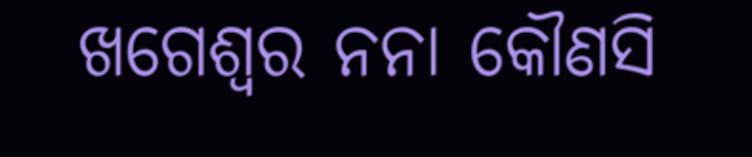ଖଗେଶ୍ଵର ନନା କୌଣସି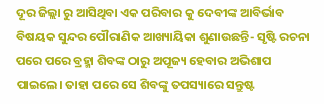ଦୂର ଜିଲ୍ଲା ରୁ ଆସିଥିବା ଏକ ପରିବାର କୁ ଦେବୀଙ୍କ ଆବିର୍ଭାବ ବିଷୟକ ସୁନ୍ଦର ପୌରାଣିକ ଆଖ୍ୟାୟିକା ଶୁଣାଉଛନ୍ତି- ସୃଷ୍ଟି ରଚନା ପରେ ପରେ ବ୍ରହ୍ମା ଶିବଙ୍କ ଠାରୁ ଅପୂଜ୍ୟ ହେବାର ଅଭିଶାପ ପାଇଲେ। ତାହା ପରେ ସେ ଶିବଙ୍କୁ ତପସ୍ୟାରେ ସନ୍ତୁଷ୍ଟ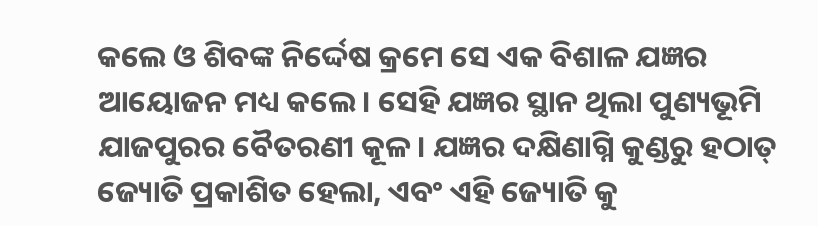କଲେ ଓ ଶିବଙ୍କ ନିର୍ଦ୍ଦେଷ କ୍ରମେ ସେ ଏକ ବିଶାଳ ଯଜ୍ଞର ଆୟୋଜନ ମଧ୍ୟ କଲେ। ସେହି ଯଜ୍ଞର ସ୍ଥାନ ଥିଲା ପୁଣ୍ୟଭୂମି ଯାଜପୁରର ବୈତରଣୀ କୂଳ। ଯଜ୍ଞର ଦକ୍ଷିଣାଗ୍ନି କୁଣ୍ଡରୁ ହଠାତ୍ ଜ୍ୟୋତି ପ୍ରକାଶିତ ହେଲା, ଏବଂ ଏହି ଜ୍ୟୋତି କୁ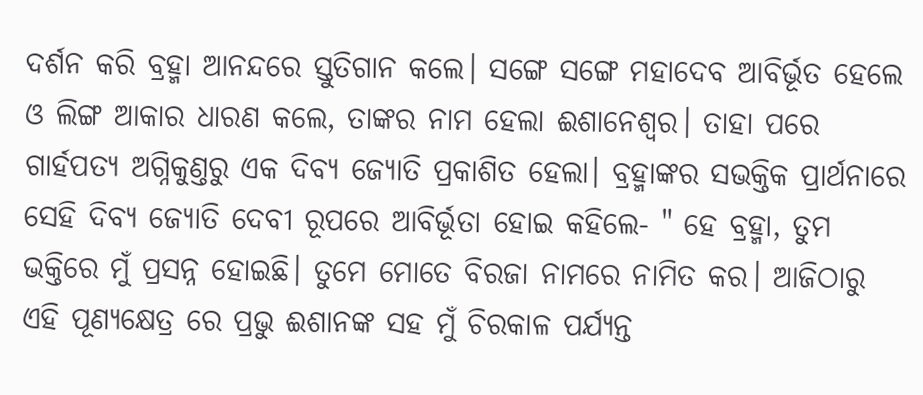ଦର୍ଶନ କରି ବ୍ରହ୍ମା ଆନନ୍ଦରେ ସ୍ତୁତିଗାନ କଲେ। ସଙ୍ଗେ ସଙ୍ଗେ ମହାଦେବ ଆବିର୍ଭୂତ ହେଲେ ଓ ଲିଙ୍ଗ ଆକାର ଧାରଣ କଲେ, ତାଙ୍କର ନାମ ହେଲା ଈଶାନେଶ୍ଵର। ତାହା ପରେ ଗାର୍ହପତ୍ୟ ଅଗ୍ନିକୁଣ୍ତରୁ ଏକ ଦିବ୍ୟ ଜ୍ୟୋତି ପ୍ରକାଶିତ ହେଲା। ବ୍ରହ୍ମାଙ୍କର ସଭକ୍ତିକ ପ୍ରାର୍ଥନାରେ ସେହି ଦିବ୍ୟ ଜ୍ୟୋତି ଦେବୀ ରୂପରେ ଆବିର୍ଭୂତା ହୋଇ କହିଲେ- " ହେ ବ୍ରହ୍ମା, ତୁମ ଭକ୍ତିରେ ମୁଁ ପ୍ରସନ୍ନ ହୋଇଛି। ତୁମେ ମୋତେ ବିରଜା ନାମରେ ନାମିତ କର। ଆଜିଠାରୁ ଏହି ପୂଣ୍ୟକ୍ଷେତ୍ର ରେ ପ୍ରଭୁ ଈଶାନଙ୍କ ସହ ମୁଁ ଚିରକାଳ ପର୍ଯ୍ୟନ୍ତ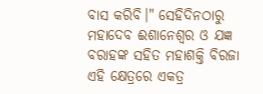ବାସ କରିବି।" ସେହିଦିନଠାରୁ ମହାଦେବ ଈଶାନେଶ୍ଵର ଓ ଯଜ୍ଞ ବରାହଙ୍କ ସହିତ ମହାଶକ୍ତି ବିରଜା ଏହି କ୍ଷେତ୍ରରେ ଏକତ୍ର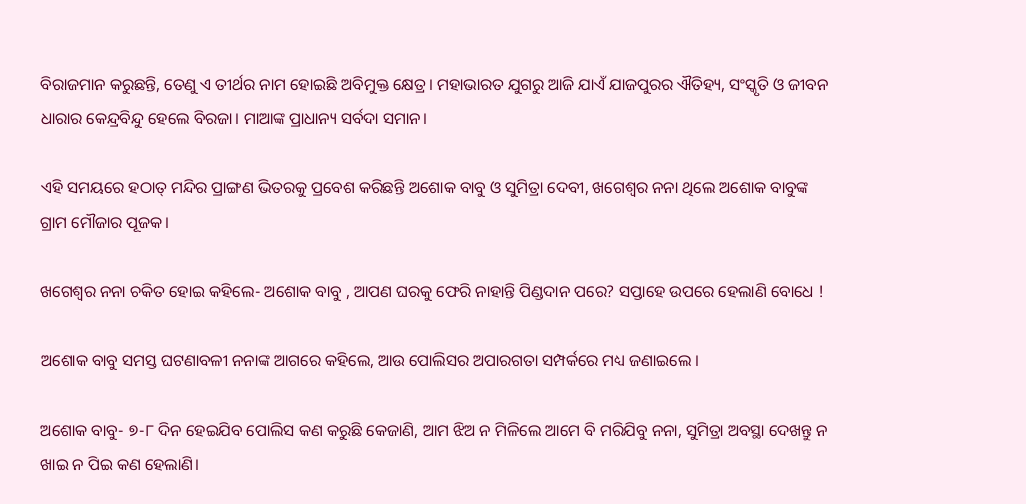ବିରାଜମାନ କରୁଛନ୍ତି, ତେଣୁ ଏ ତୀର୍ଥର ନାମ ହୋଇଛି ଅବିମୁକ୍ତ କ୍ଷେତ୍ର। ମହାଭାରତ ଯୁଗରୁ ଆଜି ଯାଏଁ ଯାଜପୁରର ଐତିହ୍ୟ, ସଂସ୍କୃତି ଓ ଜୀବନ ଧାରାର କେନ୍ଦ୍ରବିନ୍ଦୁ ହେଲେ ବିରଜା। ମାଆଙ୍କ ପ୍ରାଧାନ୍ୟ ସର୍ବଦା ସମାନ।

ଏହି ସମୟରେ ହଠାତ୍ ମନ୍ଦିର ପ୍ରାଙ୍ଗଣ ଭିତରକୁ ପ୍ରବେଶ କରିଛନ୍ତି ଅଶୋକ ବାବୁ ଓ ସୁମିତ୍ରା ଦେବୀ, ଖଗେଶ୍ଵର ନନା ଥିଲେ ଅଶୋକ ବାବୁଙ୍କ ଗ୍ରାମ ମୌଜାର ପୂଜକ।

ଖଗେଶ୍ଵର ନନା ଚକିତ ହୋଇ କହିଲେ- ଅଶୋକ ବାବୁ , ଆପଣ ଘରକୁ ଫେରି ନାହାନ୍ତି ପିଣ୍ଡଦାନ ପରେ? ସପ୍ତାହେ ଉପରେ ହେଲାଣି ବୋଧେ !

ଅଶୋକ ବାବୁ ସମସ୍ତ ଘଟଣାବଳୀ ନନାଙ୍କ ଆଗରେ କହିଲେ, ଆଉ ପୋଲିସର ଅପାରଗତା ସମ୍ପର୍କରେ ମଧ୍ୟ ଜଣାଇଲେ ।

ଅଶୋକ ବାବୁ- ୭-୮ ଦିନ ହେଇଯିବ ପୋଲିସ କଣ କରୁଛି କେଜାଣି, ଆମ ଝିଅ ନ ମିଳିଲେ ଆମେ ବି ମରିଯିବୁ ନନା, ସୁମିତ୍ରା ଅବସ୍ଥା ଦେଖନ୍ତୁ ନ ଖାଇ ନ ପିଇ କଣ ହେଲାଣି।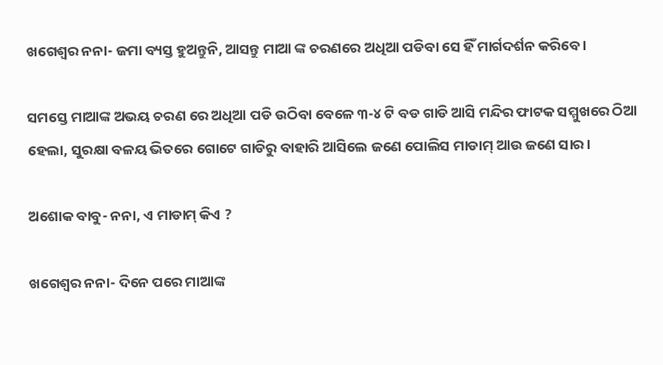ଖଗେଶ୍ଵର ନନା- ଜମା ବ୍ୟସ୍ତ ହୁଅନ୍ତୁନି, ଆସନ୍ତୁ ମାଆ ଙ୍କ ଚରଣରେ ଅଧିଆ ପଡିବା ସେ ହିଁ ମାର୍ଗଦର୍ଶନ କରିବେ ।

ସମସ୍ତେ ମାଆଙ୍କ ଅଭୟ ଚରଣ ରେ ଅଧିଆ ପଡି ଉଠିବା ବେଳେ ୩-୪ ଟି ବଡ ଗାଡି ଆସି ମନ୍ଦିର ଫାଟକ ସମ୍ମୁଖରେ ଠିଆ ହେଲା, ସୁରକ୍ଷା ବଳୟ ଭିତରେ ଗୋଟେ ଗାଡିରୁ ବାହାରି ଆସିଲେ ଜଣେ ପୋଲିସ ମାଡାମ୍ ଆଉ ଜଣେ ସାର।

ଅଶୋକ ବାବୁ- ନନା, ଏ ମାଡାମ୍ କିଏ ?

ଖଗେଶ୍ଵର ନନା- ଦିନେ ପରେ ମାଆଙ୍କ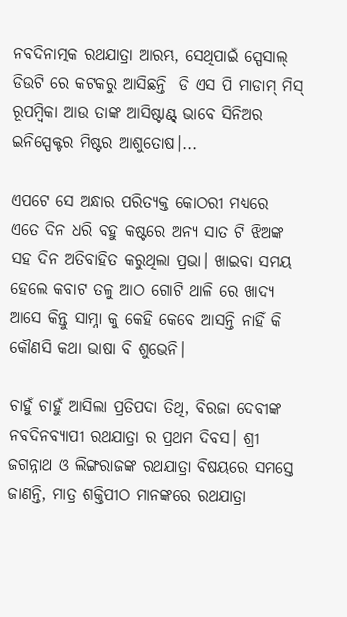ନବଦିନାତ୍ମକ ରଥଯାତ୍ରା ଆରମ୍ଭ, ସେଥିପାଇଁ ସ୍ପେସାଲ୍ ଡିଉଟି ରେ କଟକରୁ ଆସିଛନ୍ତି  ଡି ଏସ ପି ମାଡାମ୍ ମିସ୍ ରୂପମ୍ବିକା ଆଉ ତାଙ୍କ ଆସିଷ୍ଟାଣ୍ଟ୍ ଭାବେ ସିନିଅର ଇନିସ୍ପେକ୍ଟର ମିଷ୍ଟର ଆଶୁତୋଷ।...

ଏପଟେ ସେ ଅନ୍ଧାର ପରିତ୍ୟକ୍ତ କୋଠରୀ ମଧ୍ୟରେ ଏତେ ଦିନ ଧରି ବହୁ କଷ୍ଟରେ ଅନ୍ୟ ସାତ ଟି ଝିଅଙ୍କ ସହ ଦିନ ଅତିବାହିତ କରୁଥିଲା ପ୍ରଭା। ଖାଇବା ସମୟ ହେଲେ କବାଟ ତଳୁ ଆଠ ଗୋଟି ଥାଳି ରେ ଖାଦ୍ୟ ଆସେ କିନ୍ତୁ ସାମ୍ନା କୁ କେହି କେବେ ଆସନ୍ତି ନାହିଁ କି କୌଣସି କଥା ଭାଷା ବି ଶୁଭେନି।

ଚାହୁଁ ଚାହୁଁ ଆସିଲା ପ୍ରତିପଦା ତିଥି, ବିରଜା ଦେବୀଙ୍କ ନବଦିନବ୍ୟାପୀ ରଥଯାତ୍ରା ର ପ୍ରଥମ ଦିବସ। ଶ୍ରୀ ଜଗନ୍ନାଥ ଓ ଲିଙ୍ଗରାଜଙ୍କ ରଥଯାତ୍ରା ବିଷୟରେ ସମସ୍ତେ ଜାଣନ୍ତି, ମାତ୍ର ଶକ୍ତିପୀଠ ମାନଙ୍କରେ ରଥଯାତ୍ରା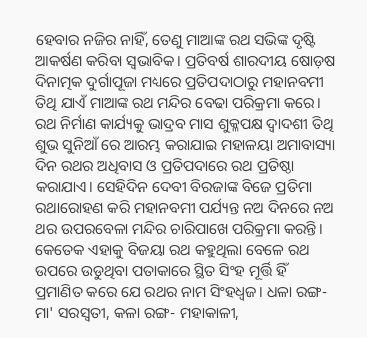ହେବାର ନଜିର ନାହିଁ, ତେଣୁ ମାଆଙ୍କ ରଥ ସଭିଙ୍କ ଦୃଷ୍ଟି ଆକର୍ଷଣ କରିବା ସ୍ଵଭାବିକ। ପ୍ରତିବର୍ଷ ଶାରଦୀୟ ଷୋଡ଼ଷ ଦିନାତ୍ମକ ଦୁର୍ଗାପୂଜା ମଧ୍ୟରେ ପ୍ରତିପଦାଠାରୁ ମହାନବମୀ ତିଥି ଯାଏଁ ମାଆଙ୍କ ରଥ ମନ୍ଦିର ବେଢା ପରିକ୍ରମା କରେ। ରଥ ନିର୍ମାଣ କାର୍ଯ୍ୟକୁ ଭାଦ୍ରବ ମାସ ଶୁକ୍ଳପକ୍ଷ ଦ୍ଵାଦଶୀ ତିଥି ଶୁଭ ସୁନିଆଁ ରେ ଆରମ୍ଭ କରାଯାଇ ମହାଳୟା ଅମାବାସ୍ୟା ଦିନ ରଥର ଅଧିବାସ ଓ ପ୍ରତିପଦାରେ ରଥ ପ୍ରତିଷ୍ଠା କରାଯାଏ। ସେହିଦିନ ଦେବୀ ବିରଜାଙ୍କ ବିଜେ ପ୍ରତିମା ରଥାରୋହଣ କରି ମହାନବମୀ ପର୍ଯ୍ୟନ୍ତ ନଅ ଦିନରେ ନଅ ଥର ଉପରବେଳା ମନ୍ଦିର ଚାରିପାଖେ ପରିକ୍ରମା କରନ୍ତି। କେତେକ ଏହାକୁ ବିଜୟା ରଥ କହୁଥିଲା ବେଳେ ରଥ ଉପରେ ଉଡୁଥିବା ପତାକାରେ ସ୍ଥିତ ସିଂହ ମୂର୍ତ୍ତି ହିଁ ପ୍ରମାଣିତ କରେ ଯେ ରଥର ନାମ ସିଂହଧ୍ଵଜ। ଧଳା ରଙ୍ଗ- ମା' ସରସ୍ବତୀ, କଳା ରଙ୍ଗ- ମହାକାଳୀ,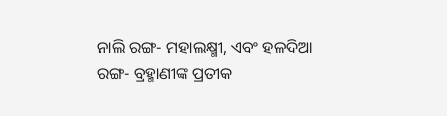ନାଲି ରଙ୍ଗ- ମହାଲକ୍ଷ୍ମୀ, ଏବଂ ହଳଦିଆ ରଙ୍ଗ- ବ୍ରହ୍ମାଣୀଙ୍କ ପ୍ରତୀକ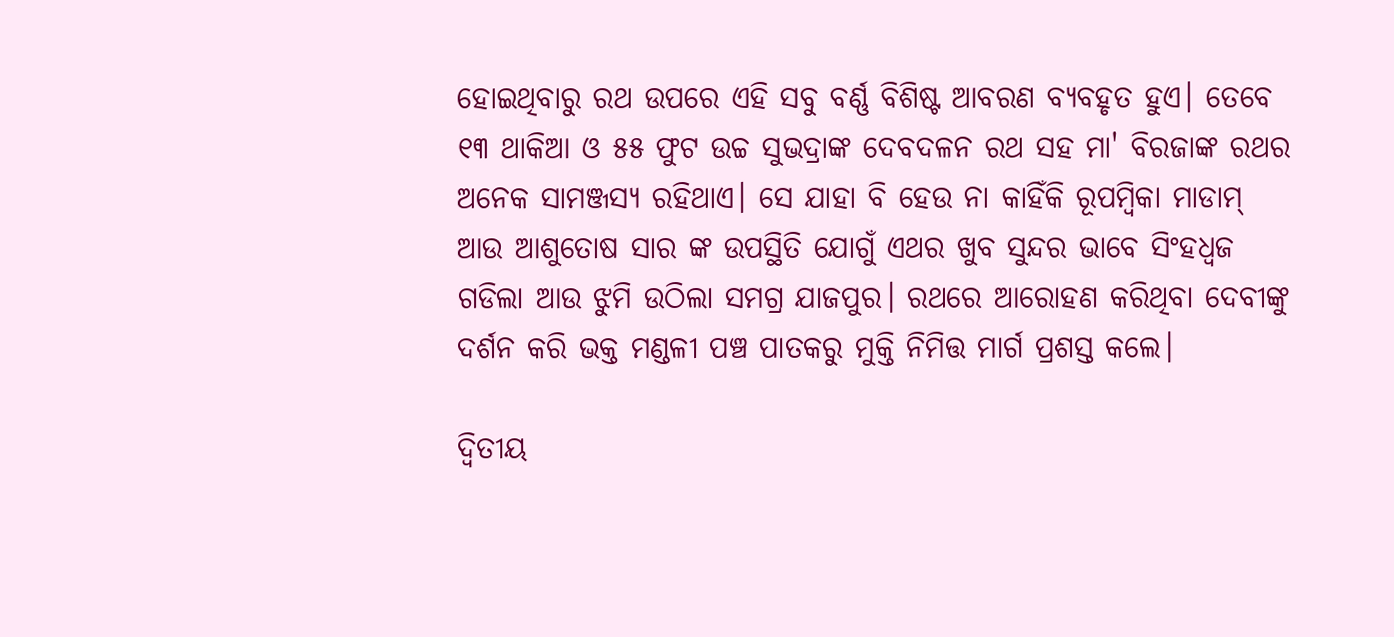ହୋଇଥିବାରୁ ରଥ ଉପରେ ଏହି ସବୁ ବର୍ଣ୍ଣ ବିଶିଷ୍ଟ ଆବରଣ ବ୍ୟବହୃତ ହୁଏ। ତେବେ ୧୩ ଥାକିଆ ଓ ୫୫ ଫୁଟ ଉଚ୍ଚ ସୁଭଦ୍ରାଙ୍କ ଦେବଦଳନ ରଥ ସହ ମା' ବିରଜାଙ୍କ ରଥର ଅନେକ ସାମଞ୍ଜସ୍ଯ ରହିଥାଏ। ସେ ଯାହା ବି ହେଉ ନା କାହିଁକି ରୂପମ୍ବିକା ମାଡାମ୍ ଆଉ ଆଶୁତୋଷ ସାର ଙ୍କ ଉପସ୍ଥିତି ଯୋଗୁଁ ଏଥର ଖୁବ ସୁନ୍ଦର ଭାବେ ସିଂହଧ୍ଵଜ ଗଡିଲା ଆଉ ଝୁମି ଉଠିଲା ସମଗ୍ର ଯାଜପୁର। ରଥରେ ଆରୋହଣ କରିଥିବା ଦେବୀଙ୍କୁ ଦର୍ଶନ କରି ଭକ୍ତ ମଣ୍ଡଳୀ ପଞ୍ଚ ପାତକରୁ ମୁକ୍ତି ନିମିତ୍ତ ମାର୍ଗ ପ୍ରଶସ୍ତ କଲେ।

ଦ୍ଵିତୀୟ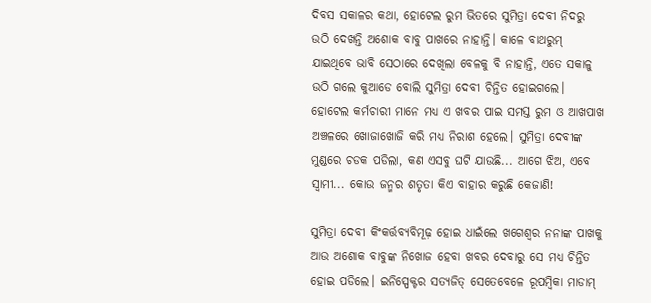ଦିବସ ସକାଳର କଥା, ହୋଟେଲ ରୁମ ଭିତରେ ସୁମିତ୍ରା ଦେବୀ ନିଦରୁ ଉଠି ଦେଖନ୍ତି ଅଶୋକ ବାବୁ ପାଖରେ ନାହାନ୍ତି। କାଳେ ବାଥରୁମ୍ ଯାଇଥିବେ ଭାବି ସେଠାରେ ଦେଖିଲା ବେଳକୁ ବି ନାହାନ୍ତି, ଏତେ ସକାଳୁ ଉଠି ଗଲେ କୁଆଡେ ବୋଲି ସୁମିତ୍ରା ଦେବୀ ଚିନ୍ତିତ ହୋଇଗଲେ। ହୋଟେଲ କର୍ମଚାରୀ ମାନେ ମଧ୍ୟ ଏ ଖବର ପାଇ ସମସ୍ତ ରୁମ ଓ ଆଖପାଖ ଅଞ୍ଚଳରେ ଖୋଜାଖୋଜି କରି ମଧ୍ୟ ନିରାଶ ହେଲେ। ସୁମିତ୍ରା ଦେବୀଙ୍କ ମୁଣ୍ଡରେ ଚଡକ ପଡିଲା, କଣ ଏସବୁ ଘଟି ଯାଉଛି... ଆଗେ ଝିଅ, ଏବେ ସ୍ଵାମୀ... କୋଉ ଜନ୍ମର ଶତୃତା କିଏ ବାହାର କରୁଛି କେଜାଣି!

ସୁମିତ୍ରା ଦେବୀ କିଂକର୍ତ୍ତବ୍ୟବିମୂଢ଼ ହୋଇ ଧାଇଁଲେ ଖଗେଶ୍ଵର ନନାଙ୍କ ପାଖକୁ ଆଉ ଅଶୋକ ବାବୁଙ୍କ ନିଖୋଜ ହେବା ଖବର ଦେବାରୁ ସେ ମଧ୍ୟ ଚିନ୍ତିତ ହୋଇ ପଡିଲେ। ଇନିସ୍ପେକ୍ଟର ସତ୍ୟଜିତ୍ ସେତେବେଳେ ରୂପମ୍ବିକା ମାଡାମ୍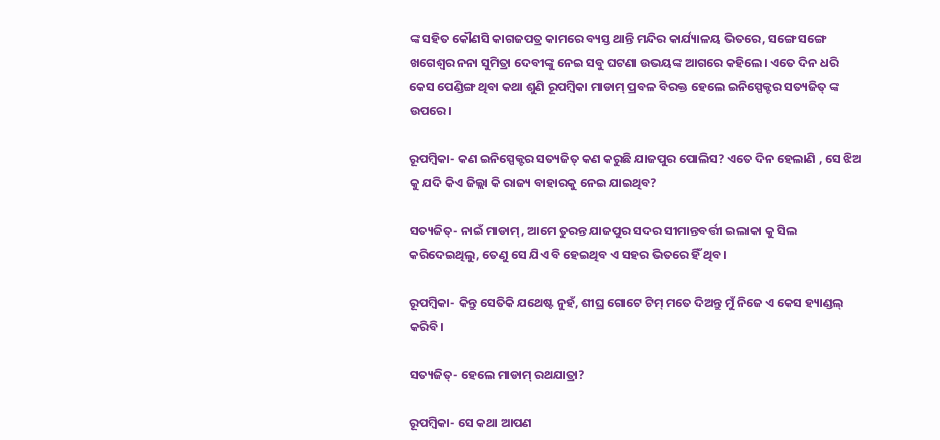ଙ୍କ ସହିତ କୌଣସି କାଗଜପତ୍ର କାମରେ ବ୍ୟସ୍ତ ଥାନ୍ତି ମନ୍ଦିର କାର୍ଯ୍ୟାଳୟ ଭିତରେ, ସଙ୍ଗେ ସଙ୍ଗେ ଖଗେଶ୍ଵର ନନା ସୁମିତ୍ରା ଦେବୀଙ୍କୁ ନେଇ ସବୁ ଘଟଣା ଉଭୟଙ୍କ ଆଗରେ କହିଲେ। ଏତେ ଦିନ ଧରି କେସ ପେଣ୍ଡିଙ୍ଗ ଥିବା କଥା ଶୁଣି ରୂପମ୍ବିକା ମାଡାମ୍ ପ୍ରବଳ ବିରକ୍ତ ହେଲେ ଇନିସ୍ପେକ୍ଟର ସତ୍ୟଜିତ୍ ଙ୍କ ଉପରେ।

ରୂପମ୍ବିକା- କଣ ଇନିସ୍ପେକ୍ଟର ସତ୍ୟଜିତ୍ କଣ କରୁଛି ଯାଜପୁର ପୋଲିସ? ଏତେ ଦିନ ହେଲାଣି , ସେ ଝିଅ କୁ ଯଦି କିଏ ଜିଲ୍ଲା କି ରାଜ୍ୟ ବାହାରକୁ ନେଇ ଯାଇଥିବ?

ସତ୍ୟଜିତ୍- ନାଇଁ ମାଡାମ୍, ଆମେ ତୁରନ୍ତ ଯାଜପୁର ସଦର ସୀମାନ୍ତବର୍ତ୍ତୀ ଇଲାକା କୁ ସିଲ କରିଦେଇଥିଲୁ, ତେଣୁ ସେ ଯିଏ ବି ହେଇଥିବ ଏ ସହର ଭିତରେ ହିଁ ଥିବ।

ରୂପମ୍ବିକା- କିନ୍ତୁ ସେତିକି ଯଥେଷ୍ଟ ନୁହଁ, ଶୀଘ୍ର ଗୋଟେ ଟିମ୍ ମତେ ଦିଅନ୍ତୁ ମୁଁ ନିଜେ ଏ କେସ ହ୍ୟାଣ୍ଡଲ୍ କରିବି।

ସତ୍ୟଜିତ୍- ହେଲେ ମାଡାମ୍ ରଥଯାତ୍ରା?

ରୂପମ୍ବିକା- ସେ କଥା ଆପଣ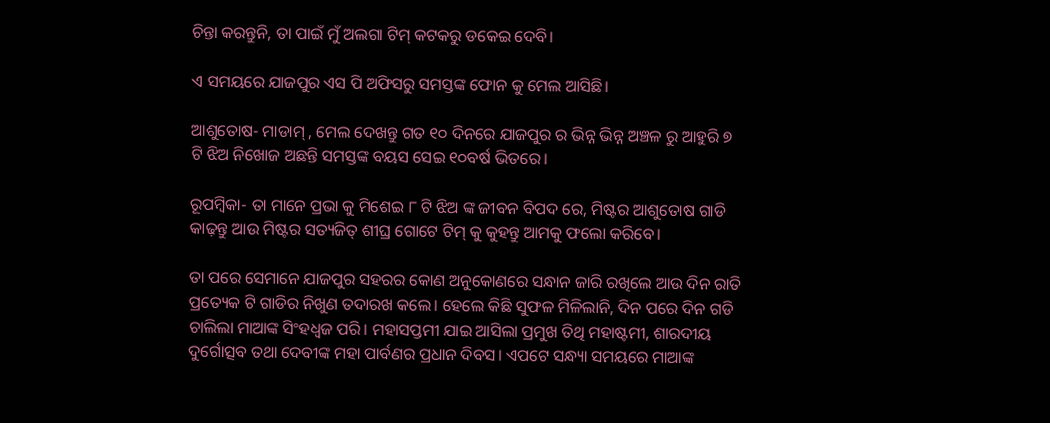ଚିନ୍ତା କରନ୍ତୁନି, ତା ପାଇଁ ମୁଁ ଅଲଗା ଟିମ୍ କଟକରୁ ଡକେଇ ଦେବି।

ଏ ସମୟରେ ଯାଜପୁର ଏସ ପି ଅଫିସରୁ ସମସ୍ତଙ୍କ ଫୋନ କୁ ମେଲ ଆସିଛି।

ଆଶୁତୋଷ- ମାଡାମ୍ , ମେଲ ଦେଖନ୍ତୁ ଗତ ୧୦ ଦିନରେ ଯାଜପୁର ର ଭିନ୍ନ ଭିନ୍ନ ଅଞ୍ଚଳ ରୁ ଆହୁରି ୭ ଟି ଝିଅ ନିଖୋଜ ଅଛନ୍ତି ସମସ୍ତଙ୍କ ବୟସ ସେଇ ୧୦ବର୍ଷ ଭିତରେ।

ରୂପମ୍ବିକା- ତା ମାନେ ପ୍ରଭା କୁ ମିଶେଇ ୮ ଟି ଝିଅ ଙ୍କ ଜୀବନ ବିପଦ ରେ, ମିଷ୍ଟର ଆଶୁତୋଷ ଗାଡି କାଢ଼ନ୍ତୁ ଆଉ ମିଷ୍ଟର ସତ୍ୟଜିତ୍ ଶୀଘ୍ର ଗୋଟେ ଟିମ୍ କୁ କୁହନ୍ତୁ ଆମକୁ ଫଲୋ କରିବେ।

ତା ପରେ ସେମାନେ ଯାଜପୁର ସହରର କୋଣ ଅନୁକୋଣରେ ସନ୍ଧାନ ଜାରି ରଖିଲେ ଆଉ ଦିନ ରାତି ପ୍ରତ୍ୟେକ ଟି ଗାଡିର ନିଖୁଣ ତଦାରଖ କଲେ। ହେଲେ କିଛି ସୁଫଳ ମିଳିଲାନି, ଦିନ ପରେ ଦିନ ଗଡି ଚାଲିଲା ମାଆଙ୍କ ସିଂହଧ୍ଵଜ ପରି। ମହାସପ୍ତମୀ ଯାଇ ଆସିଲା ପ୍ରମୁଖ ତିଥି ମହାଷ୍ଟମୀ, ଶାରଦୀୟ ଦୁର୍ଗୋତ୍ସବ ତଥା ଦେବୀଙ୍କ ମହା ପାର୍ବଣର ପ୍ରଧାନ ଦିବସ। ଏପଟେ ସନ୍ଧ୍ୟା ସମୟରେ ମାଆଙ୍କ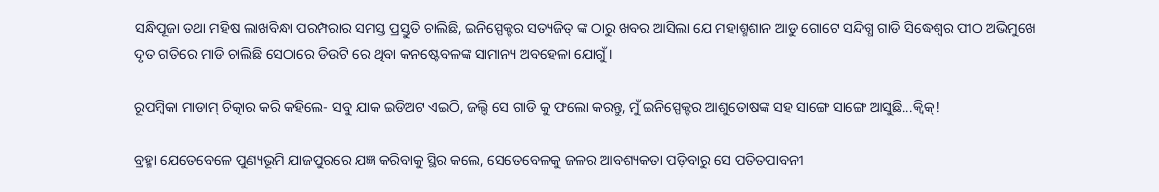ସନ୍ଧିପୂଜା ତଥା ମହିଷ ଲାଖବିନ୍ଧା ପରମ୍ପରାର ସମସ୍ତ ପ୍ରସ୍ତୁତି ଚାଲିଛି, ଇନିସ୍ପେକ୍ଟର ସତ୍ୟଜିତ୍ ଙ୍କ ଠାରୁ ଖବର ଆସିଲା ଯେ ମହାଶ୍ମଶାନ ଆଡୁ ଗୋଟେ ସନ୍ଦିଗ୍ଧ ଗାଡି ସିଦ୍ଧେଶ୍ଵର ପୀଠ ଅଭିମୁଖେ ଦୃତ ଗତିରେ ମାଡି ଚାଲିଛି ସେଠାରେ ଡିଉଟି ରେ ଥିବା କନଷ୍ଟେବଳଙ୍କ ସାମାନ୍ୟ ଅବହେଳା ଯୋଗୁଁ ।

ରୂପମ୍ବିକା ମାଡାମ୍ ଚିତ୍କାର କରି କହିଲେ- ସବୁ ଯାକ ଇଡିଅଟ ଏଇଠି, ଜଲ୍ଦି ସେ ଗାଡି କୁ ଫଲୋ କରନ୍ତୁ, ମୁଁ ଇନିସ୍ପେକ୍ଟର ଆଶୁତୋଷଙ୍କ ସହ ସାଙ୍ଗେ ସାଙ୍ଗେ ଆସୁଛି...କ୍ଵିକ୍!

ବ୍ରହ୍ମା ଯେତେବେଳେ ପୁଣ୍ୟଭୂମି ଯାଜପୁରରେ ଯଜ୍ଞ କରିବାକୁ ସ୍ଥିର କଲେ, ସେତେବେଳକୁ ଜଳର ଆବଶ୍ୟକତା ପଡ଼ିବାରୁ ସେ ପତିତପାବନୀ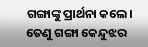ଗଙ୍ଗାଙ୍କୁ ପ୍ରାର୍ଥନା କଲେ। ତେଣୁ ଗଙ୍ଗା କେନ୍ଦୁଝର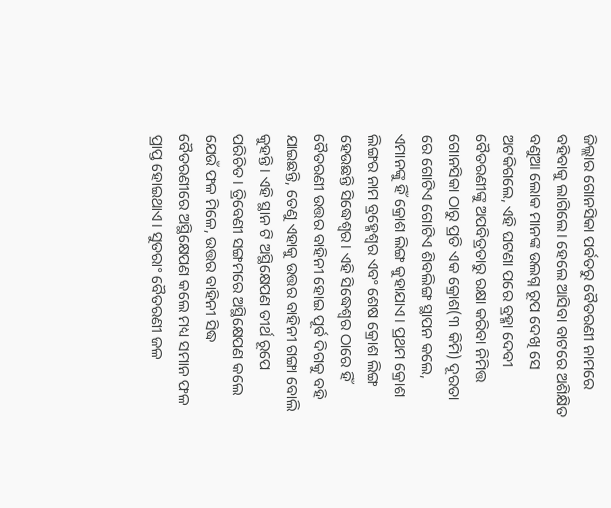ଜିଲ୍ଲାର ଗୋନସିକା ପର୍ବତରୁ ବୈତରଣୀ ନାମରେ ବହିବାକୁ ଲାଗିଲେ। ହେଲେ ଆସିବା ବାଟରେ ଅଶିକ୍ଷିତ ବଣୁଆ ଲୋକ ମାନଙ୍କ ଉଲଗ୍ନ ରୂପ ଦେଖି ସେ ଅଟକିଗଲେ, ଏହି ଘଟଣା ପରେ ବ୍ରହ୍ମା ଦେବୀ ବୈତରଣୀଙ୍କୁ ଅପବିତ୍ରତାରୁ ରକ୍ଷା କରିବା ନିମିତ୍ତ ଗୋନସିକା ଠାରୁ ପ୍ରତି ଏକ କ୍ରୋଶ(୩ କିମି) ଦୂରତା ରେ ଗୋଟିଏ ଗୋଟିଏ ଶିବଲିଙ୍ଗ ସ୍ଥାପନ କଲେ, ଏମାନଙ୍କୁ ହିଁ କ୍ରୋଶ ଲିଙ୍ଗ କୁହାଯାଏ। ପ୍ରଥମ କ୍ରୋଶ ଲିଙ୍ଗର ନାମ ବ୍ରହ୍ମେଶ୍ଵର ଏବଂ ଶେଷ କ୍ରୋଶ ଲିଙ୍ଗ ହେଉଛନ୍ତି ସିଦ୍ଧେଶ୍ଵର। ଏହି ସିଦ୍ଧେଶ୍ଵର ଠାରେ ହିଁ ବୈତରଣୀ ଉତ୍ତର ବାହିନୀ ହୋଇ ପୂର୍ବ ଦିଗକୁ ବହି ଯାଇଛନ୍ତି, ତେଣୁ ଏହାକୁ ଉତ୍ତର ବାହିନୀ ଗଙ୍ଗା ବୋଲି କୁହନ୍ତି। ଏହି ସ୍ଥାନ ଟି ଅସ୍ଥିକ୍ଷେପଣ ତୀର୍ଥ ରୂପେ ପରିଚିତ। ତ୍ରିବେଣୀ ସଙ୍ଗମରେ ଅସ୍ଥିକ୍ଷେପଣ କଲେ ଯେଉଁ ଫଳ ମିଳେ, ଉତ୍ତର ବାହିନୀ ସିଦ୍ଧ ବୈତରଣୀରେ ଅସ୍ଥିକ୍ଷେପଣ କଲେ ମଧ୍ୟ ସମାନ ଫଳ ପ୍ରାପ୍ତ ହୋଇଥାଏ। ସୁତରାଂ ବୈତରଣୀ ଜଳ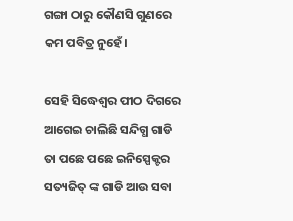ଗଙ୍ଗା ଠାରୁ କୌଣସି ଗୁଣରେ କମ ପବିତ୍ର ନୁହେଁ।

ସେହି ସିଦ୍ଧେଶ୍ଵର ପୀଠ ଦିଗରେ ଆଗେଇ ଚାଲିଛି ସନ୍ଦିଗ୍ଧ ଗାଡି ତା ପଛେ ପଛେ ଇନିସ୍ପେକ୍ଟର ସତ୍ୟଜିତ୍ ଙ୍କ ଗାଡି ଆଉ ସବା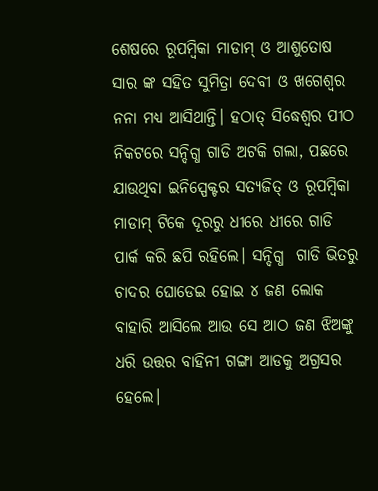ଶେଷରେ ରୂପମ୍ବିକା ମାଡାମ୍ ଓ ଆଶୁତୋଷ ସାର ଙ୍କ ସହିତ ସୁମିତ୍ରା ଦେବୀ ଓ ଖଗେଶ୍ଵର ନନା ମଧ୍ୟ ଆସିଥାନ୍ତି। ହଠାତ୍ ସିଦ୍ଧେଶ୍ଵର ପୀଠ ନିକଟରେ ସନ୍ଦିଗ୍ଧ ଗାଡି ଅଟକି ଗଲା, ପଛରେ ଯାଉଥିବା ଇନିସ୍ପେକ୍ଟର ସତ୍ୟଜିତ୍ ଓ ରୂପମ୍ବିକା ମାଡାମ୍ ଟିକେ ଦୂରରୁ ଧୀରେ ଧୀରେ ଗାଡି ପାର୍କ କରି ଛପି ରହିଲେ। ସନ୍ଦିଗ୍ଧ  ଗାଡି ଭିତରୁ ଚାଦର ଘୋଡେଇ ହୋଇ ୪ ଜଣ ଲୋକ ବାହାରି ଆସିଲେ ଆଉ ସେ ଆଠ ଜଣ ଝିଅଙ୍କୁ ଧରି ଉତ୍ତର ବାହିନୀ ଗଙ୍ଗା ଆଡକୁ ଅଗ୍ରସର ହେଲେ।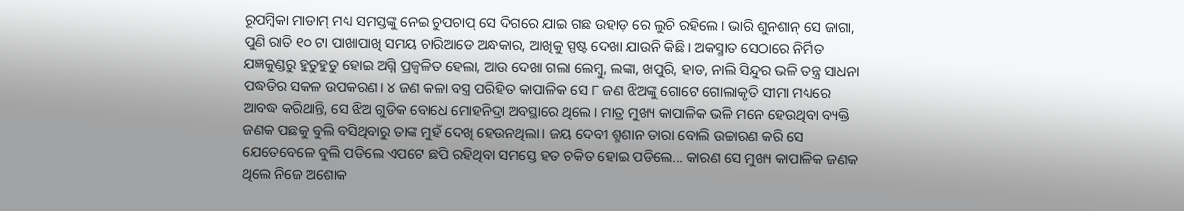ରୂପମ୍ବିକା ମାଡାମ୍ ମଧ୍ୟ ସମସ୍ତଙ୍କୁ ନେଇ ଚୁପଚାପ୍ ସେ ଦିଗରେ ଯାଇ ଗଛ ଉହାଡ଼ ରେ ଲୁଚି ରହିଲେ। ଭାରି ଶୁନଶାନ୍ ସେ ଜାଗା, ପୁଣି ରାତି ୧୦ ଟା ପାଖାପାଖି ସମୟ ଚାରିଆଡେ ଅନ୍ଧକାର, ଆଖିକୁ ସ୍ପଷ୍ଟ ଦେଖା ଯାଉନି କିଛି। ଅକସ୍ମାତ ସେଠାରେ ନିର୍ମିତ ଯଜ୍ଞକୁଣ୍ଡରୁ ହୁତୁହୁତୁ ହୋଇ ଅଗ୍ନି ପ୍ରଜ୍ୱଳିତ ହେଲା, ଆଉ ଦେଖା ଗଲା ଲେମ୍ବୁ, ଲଙ୍କା, ଖପୁରି, ହାଡ, ନାଲି ସିନ୍ଦୁର ଭଳି ତନ୍ତ୍ର ସାଧନା ପଦ୍ଧତିର ସକଳ ଉପକରଣ। ୪ ଜଣ କଳା ବସ୍ତ୍ର ପରିହିତ କାପାଳିକ ସେ ୮ ଜଣ ଝିଅଙ୍କୁ ଗୋଟେ ଗୋଲାକୃତି ସୀମା ମଧ୍ୟରେ ଆବଦ୍ଧ କରିଥାନ୍ତି, ସେ ଝିଅ ଗୁଡିକ ବୋଧେ ମୋହନିଦ୍ରା ଅବସ୍ଥାରେ ଥିଲେ। ମାତ୍ର ମୁଖ୍ୟ କାପାଳିକ ଭଳି ମନେ ହେଉଥିବା ବ୍ୟକ୍ତି ଜଣକ ପଛକୁ ବୁଲି ବସିଥିବାରୁ ତାଙ୍କ ମୁହଁ ଦେଖି ହେଉନଥିଲା। ଜୟ ଦେବୀ ଶ୍ମଶାନ ତାରା ବୋଲି ଉଚ୍ଚାରଣ କରି ସେ ଯେତେବେଳେ ବୁଲି ପଡିଲେ ଏପଟେ ଛପି ରହିଥିବା ସମସ୍ତେ ହତ ଚକିତ ହୋଇ ପଡିଲେ... କାରଣ ସେ ମୁଖ୍ୟ କାପାଳିକ ଜଣକ ଥିଲେ ନିଜେ ଅଶୋକ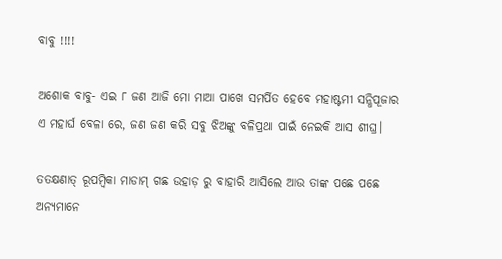ବାବୁ !!!!

ଅଶୋକ ବାବୁ- ଏଇ ୮ ଜଣ ଆଜି ମୋ ମାଆ ପାଖେ ସମର୍ପିତ ହେବେ ମହାଷ୍ଟମୀ ସନ୍ଧିପୂଜାର ଏ ମହାର୍ଘ ବେଳା ରେ, ଜଣ ଜଣ କରି ସବୁ ଝିଅଙ୍କୁ ବଳିପ୍ରଥା ପାଇଁ ନେଇକି ଆସ ଶୀଘ୍ର।

ତତକ୍ଷଣାତ୍ ରୂପମ୍ବିକା ମାଡାମ୍ ଗଛ ଉହାଡ଼ ରୁ ବାହାରି ଆସିଲେ ଆଉ ତାଙ୍କ ପଛେ ପଛେ ଅନ୍ୟମାନେ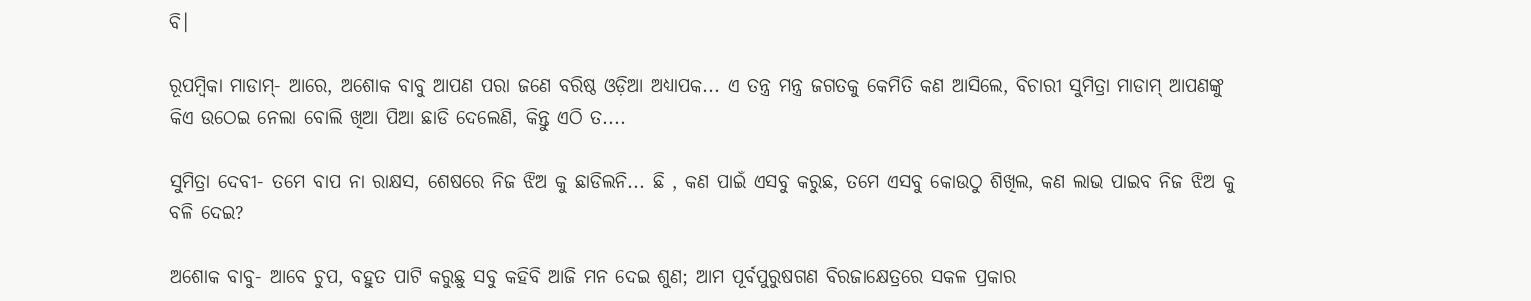ବି।

ରୂପମ୍ବିକା ମାଡାମ୍- ଆରେ, ଅଶୋକ ବାବୁ ଆପଣ ପରା ଜଣେ ବରିଷ୍ଠ ଓଡ଼ିଆ ଅଧ୍ୟାପକ... ଏ ତନ୍ତ୍ର ମନ୍ତ୍ର ଜଗତକୁ କେମିତି କଣ ଆସିଲେ, ବିଚାରୀ ସୁମିତ୍ରା ମାଡାମ୍ ଆପଣଙ୍କୁ କିଏ ଉଠେଇ ନେଲା ବୋଲି ଖିଆ ପିଆ ଛାଡି ଦେଲେଣି, କିନ୍ତୁ ଏଠି ତ....

ସୁମିତ୍ରା ଦେବୀ- ତମେ ବାପ ନା ରାକ୍ଷସ, ଶେଷରେ ନିଜ ଝିଅ କୁ ଛାଡିଲନି... ଛି , କଣ ପାଇଁ ଏସବୁ କରୁଛ, ତମେ ଏସବୁ କୋଉଠୁ ଶିଖିଲ, କଣ ଲାଭ ପାଇବ ନିଜ ଝିଅ କୁ ବଳି ଦେଇ?

ଅଶୋକ ବାବୁ- ଆବେ ଚୁପ, ବହୁତ ପାଟି କରୁଛୁ ସବୁ କହିବି ଆଜି ମନ ଦେଇ ଶୁଣ; ଆମ ପୂର୍ବପୁରୁଷଗଣ ବିରଜାକ୍ଷେତ୍ରରେ ସକଳ ପ୍ରକାର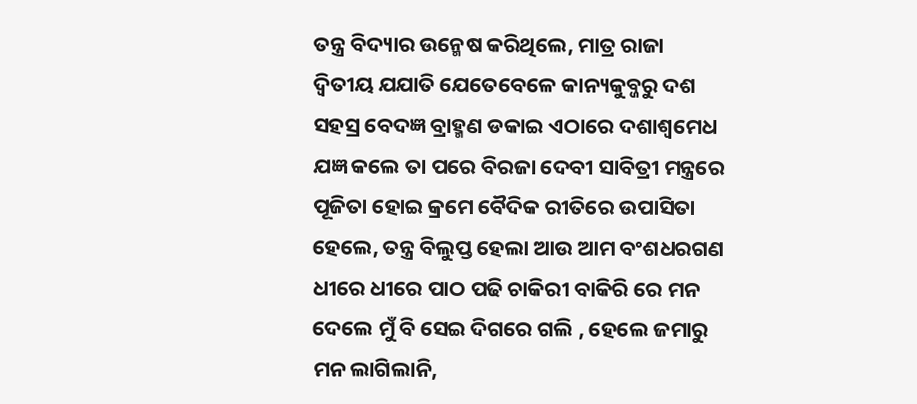ତନ୍ତ୍ର ବିଦ୍ୟାର ଉନ୍ମେଷ କରିଥିଲେ, ମାତ୍ର ରାଜା ଦ୍ଵିତୀୟ ଯଯାତି ଯେତେବେଳେ କାନ୍ୟକୁବ୍ଜରୁ ଦଶ ସହସ୍ର ବେଦଜ୍ଞ ବ୍ରାହ୍ମଣ ଡକାଇ ଏଠାରେ ଦଶାଶ୍ୱମେଧ ଯଜ୍ଞ କଲେ ତା ପରେ ବିରଜା ଦେବୀ ସାବିତ୍ରୀ ମନ୍ତ୍ରରେ ପୂଜିତା ହୋଇ କ୍ରମେ ବୈଦିକ ରୀତିରେ ଉପାସିତା ହେଲେ, ତନ୍ତ୍ର ବିଲୁପ୍ତ ହେଲା ଆଉ ଆମ ବଂଶଧରଗଣ ଧୀରେ ଧୀରେ ପାଠ ପଢି ଚାକିରୀ ବାକିରି ରେ ମନ ଦେଲେ ମୁଁ ବି ସେଇ ଦିଗରେ ଗଲି , ହେଲେ ଜମାରୁ ମନ ଲାଗିଲାନି,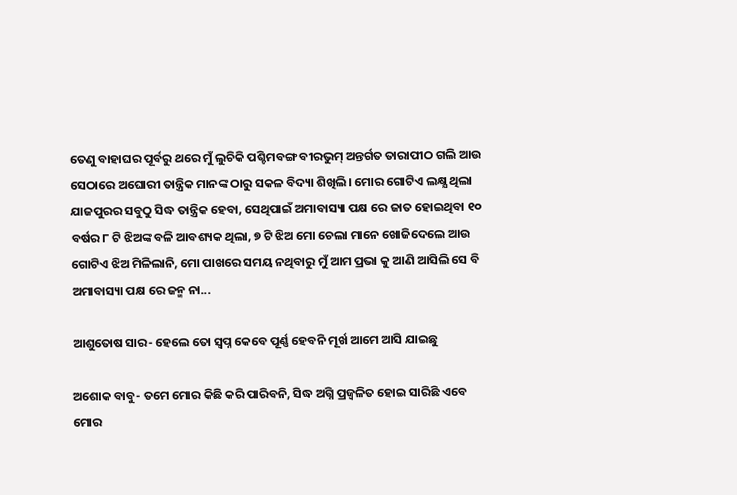ତେଣୁ ବାହାଘର ପୂର୍ବରୁ ଥରେ ମୁଁ ଲୁଚିକି ପଶ୍ଚିମବଙ୍ଗ ବୀରଭୁମ୍ ଅନ୍ତର୍ଗତ ତାରାପୀଠ ଗଲି ଆଉ ସେଠାରେ ଅଘୋରୀ ତାନ୍ତ୍ରିକ ମାନଙ୍କ ଠାରୁ ସକଳ ବିଦ୍ୟା ଶିଖିଲି। ମୋର ଗୋଟିଏ ଲକ୍ଷ୍ଯ ଥିଲା ଯାଜପୁରର ସବୁଠୁ ସିଦ୍ଧ ତାନ୍ତ୍ରିକ ହେବା, ସେଥିପାଇଁ ଅମାବାସ୍ୟା ପକ୍ଷ ରେ ଜାତ ହୋଇଥିବା ୧୦ ବର୍ଷର ୮ ଟି ଝିଅଙ୍କ ବଳି ଆବଶ୍ୟକ ଥିଲା, ୭ ଟି ଝିଅ ମୋ ଚେଲା ମାନେ ଖୋଜିଦେଲେ ଆଉ ଗୋଟିଏ ଝିଅ ମିଳିଲାନି, ମୋ ପାଖରେ ସମୟ ନଥିବାରୁ ମୁଁ ଆମ ପ୍ରଭା କୁ ଆଣି ଆସିଲି ସେ ବି ଅମାବାସ୍ୟା ପକ୍ଷ ରେ ଜନ୍ମ ନା...

ଆଶୁତୋଷ ସାର- ହେଲେ ତୋ ସ୍ବପ୍ନ କେବେ ପୂର୍ଣ୍ଣ ହେବନି ମୂର୍ଖ ଆମେ ଆସି ଯାଇଛୁ

ଅଶୋକ ବାବୁ- ତମେ ମୋର କିଛି କରି ପାରିବନି, ସିଦ୍ଧ ଅଗ୍ନି ପ୍ରଜ୍ୱଳିତ ହୋଇ ସାରିଛି ଏବେ ମୋର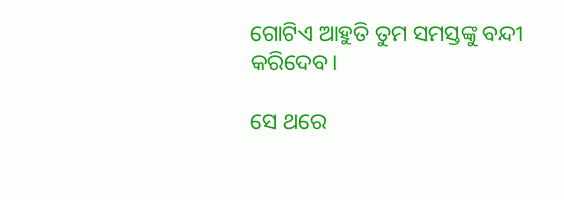ଗୋଟିଏ ଆହୁତି ତୁମ ସମସ୍ତଙ୍କୁ ବନ୍ଦୀ କରିଦେବ।

ସେ ଥରେ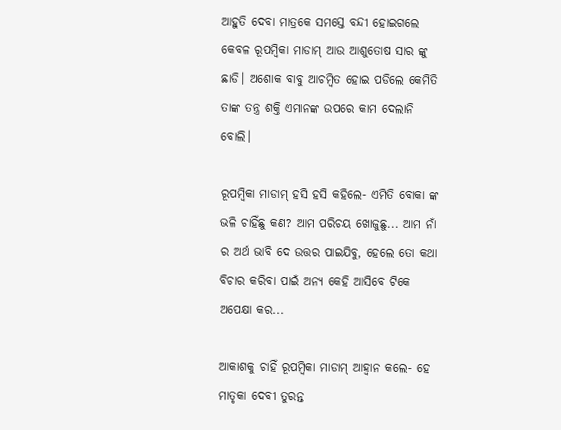ଆହୁତି ଦେବା ମାତ୍ରକେ ସମସ୍ତେ ବନ୍ଦୀ ହୋଇଗଲେ କେବଳ ରୂପମ୍ବିକା ମାଡାମ୍ ଆଉ ଆଶୁତୋଷ ସାର ଙ୍କୁ ଛାଡି। ଅଶୋକ ବାବୁ ଆଚମ୍ବିତ ହୋଇ ପଡିଲେ କେମିତି ତାଙ୍କ ତନ୍ତ୍ର ଶକ୍ତି ଏମାନଙ୍କ ଉପରେ କାମ ଦେଲାନି ବୋଲି।

ରୂପମ୍ବିକା ମାଡାମ୍ ହସି ହସି କହିଲେ- ଏମିତି ବୋକା ଙ୍କ ଭଳି ଚାହିଁଛୁ କଣ? ଆମ ପରିଚୟ ଖୋଜୁଛୁ... ଆମ ନାଁ ର ଅର୍ଥ ଭାବି ଦେ ଉତ୍ତର ପାଇଯିବୁ, ହେଲେ ତୋ କଥା ବିଚାର କରିବା ପାଇଁ ଅନ୍ୟ କେହି ଆସିବେ ଟିକେ ଅପେକ୍ଷା କର...

ଆକାଶକୁ ଚାହିଁ ରୂପମ୍ବିକା ମାଡାମ୍ ଆହ୍ୱାନ କଲେ- ହେ ମାତୃକା ଦେବୀ ତୁରନ୍ତ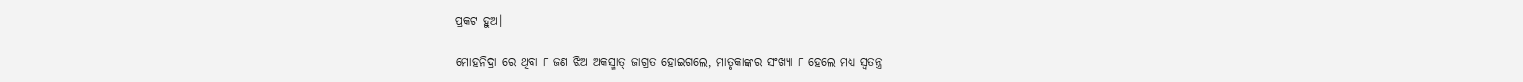ପ୍ରକଟ ହୁଅ।

ମୋହନିଦ୍ରା ରେ ଥିବା ୮ ଜଣ ଝିଅ ଅକସ୍ମାତ୍ ଜାଗ୍ରତ ହୋଇଗଲେ, ମାତୃକାଙ୍କର ସଂଖ୍ୟା ୮ ହେଲେ ମଧ୍ୟ ସ୍ଵତନ୍ତ୍ର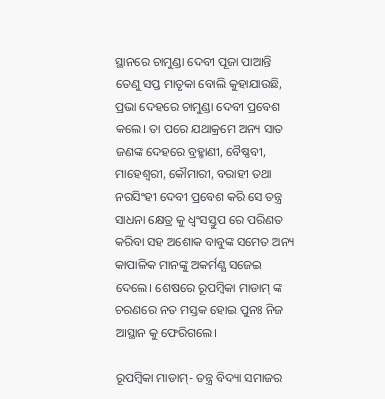ସ୍ଥାନରେ ଚାମୁଣ୍ଡା ଦେବୀ ପୂଜା ପାଆନ୍ତି ତେଣୁ ସପ୍ତ ମାତୃକା ବୋଲି କୁହାଯାଉଛି, ପ୍ରଭା ଦେହରେ ଚାମୁଣ୍ଡା ଦେବୀ ପ୍ରବେଶ କଲେ। ତା ପରେ ଯଥାକ୍ରମେ ଅନ୍ୟ ସାତ ଜଣଙ୍କ ଦେହରେ ବ୍ରହ୍ମାଣୀ, ବୈଷ୍ଣବୀ, ମାହେଶ୍ଵରୀ, କୌମାରୀ, ବରାହୀ ତଥା ନରସିଂହୀ ଦେବୀ ପ୍ରବେଶ କରି ସେ ତନ୍ତ୍ର ସାଧନା କ୍ଷେତ୍ର କୁ ଧ୍ଵଂସସ୍ତୁପ ରେ ପରିଣତ କରିବା ସହ ଅଶୋକ ବାବୁଙ୍କ ସମେତ ଅନ୍ୟ କାପାଳିକ ମାନଙ୍କୁ ଅକର୍ମଣ୍ଯ ସଜେଇ ଦେଲେ। ଶେଷରେ ରୂପମ୍ବିକା ମାଡାମ୍ ଙ୍କ ଚରଣରେ ନତ ମସ୍ତକ ହୋଇ ପୁନଃ ନିଜ ଆସ୍ଥାନ କୁ ଫେରିଗଲେ।

ରୂପମ୍ବିକା ମାଡାମ୍- ତନ୍ତ୍ର ବିଦ୍ୟା ସମାଜର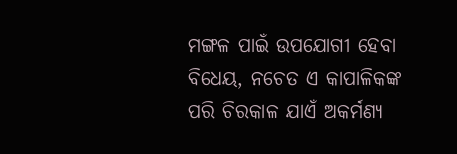ମଙ୍ଗଳ ପାଇଁ ଉପଯୋଗୀ ହେବା ବିଧେୟ, ନଚେତ ଏ କାପାଳିକଙ୍କ ପରି ଚିରକାଳ ଯାଏଁ ଅକର୍ମଣ୍ଯ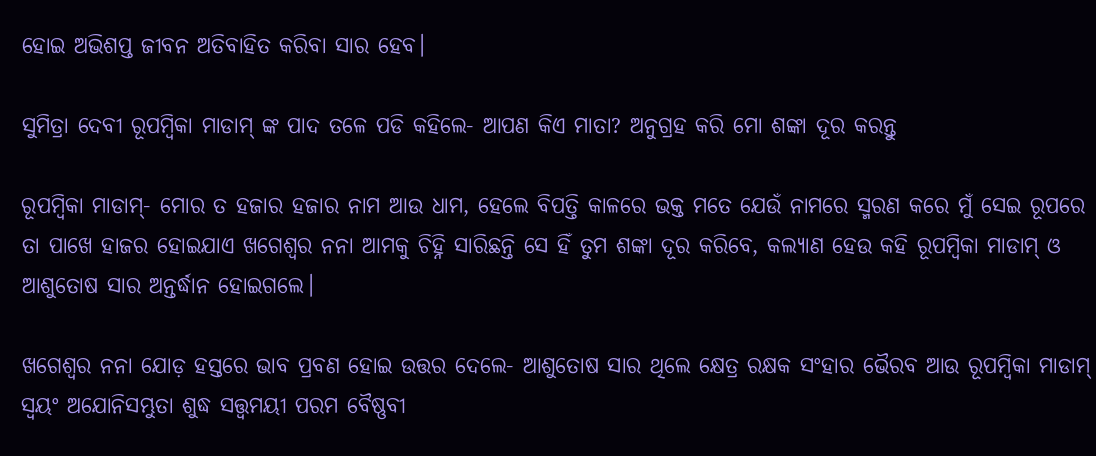ହୋଇ ଅଭିଶପ୍ତ ଜୀବନ ଅତିବାହିତ କରିବା ସାର ହେବ।

ସୁମିତ୍ରା ଦେବୀ ରୂପମ୍ବିକା ମାଡାମ୍ ଙ୍କ ପାଦ ତଳେ ପଡି କହିଲେ- ଆପଣ କିଏ ମାତା? ଅନୁଗ୍ରହ କରି ମୋ ଶଙ୍କା ଦୂର କରନ୍ତୁ

ରୂପମ୍ବିକା ମାଡାମ୍- ମୋର ତ ହଜାର ହଜାର ନାମ ଆଉ ଧାମ, ହେଲେ ବିପତ୍ତି କାଳରେ ଭକ୍ତ ମତେ ଯେଉଁ ନାମରେ ସ୍ମରଣ କରେ ମୁଁ ସେଇ ରୂପରେ ତା ପାଖେ ହାଜର ହୋଇଯାଏ ଖଗେଶ୍ଵର ନନା ଆମକୁ ଚିହ୍ନି ସାରିଛନ୍ତି ସେ ହିଁ ତୁମ ଶଙ୍କା ଦୂର କରିବେ, କଲ୍ୟାଣ ହେଉ କହି ରୂପମ୍ବିକା ମାଡାମ୍ ଓ ଆଶୁତୋଷ ସାର ଅନ୍ତର୍ଦ୍ଧାନ ହୋଇଗଲେ।

ଖଗେଶ୍ଵର ନନା ଯୋଡ଼ ହସ୍ତରେ ଭାବ ପ୍ରବଣ ହୋଇ ଉତ୍ତର ଦେଲେ- ଆଶୁତୋଷ ସାର ଥିଲେ କ୍ଷେତ୍ର ରକ୍ଷକ ସଂହାର ଭୈରବ ଆଉ ରୂପମ୍ବିକା ମାଡାମ୍ ସ୍ୱୟଂ ଅଯୋନିସମ୍ଭୁତା ଶୁଦ୍ଧ ସତ୍ତ୍ଵମୟୀ ପରମ ବୈଷ୍ଣବୀ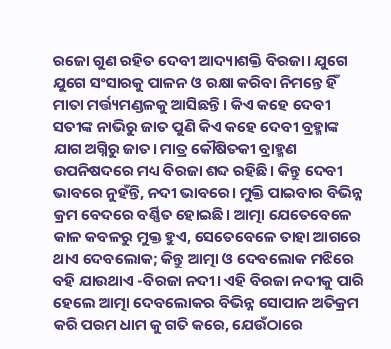ରଜୋ ଗୁଣ ରହିତ ଦେବୀ ଆଦ୍ୟାଶକ୍ତି ବିରଜା। ଯୁଗେ ଯୁଗେ ସଂସାରକୁ ପାଳନ ଓ ରକ୍ଷା କରିବା ନିମନ୍ତେ ହିଁ ମାତା ମର୍ତ୍ତ୍ୟମଣ୍ଡଳକୁ ଆସିଛନ୍ତି। କିଏ କହେ ଦେବୀ ସତୀଙ୍କ ନାଭିରୁ ଜାତ ପୁଣି କିଏ କହେ ଦେବୀ ବ୍ରହ୍ମାଙ୍କ ଯାଗ ଅଗ୍ନିରୁ ଜାତ। ମାତ୍ର କୌଷିତକୀ ବ୍ରାହ୍ମଣ ଉପନିଷଦରେ ମଧ୍ୟ ବିରଜା ଶବ୍ଦ ରହିଛି। କିନ୍ତୁ ଦେବୀ ଭାବରେ ନୁହଁନ୍ତି, ନଦୀ ଭାବରେ। ମୁକ୍ତି ପାଇବାର ବିଭିନ୍ନ କ୍ରମ ବେଦରେ ବର୍ଣ୍ଣିତ ହୋଇଛି। ଆତ୍ମା ଯେତେବେଳେ କାଳ କବଳରୁ ମୁକ୍ତ ହୁଏ, ସେତେବେଳେ ତାହା ଆଗରେ ଥାଏ ଦେବଲୋକ; କିନ୍ତୁ ଆତ୍ମା ଓ ଦେବଲୋକ ମଝିରେ ବହି ଯାଉଥାଏ -ବିରଜା ନଦୀ। ଏହି ବିରଜା ନଦୀକୁ ପାରି ହେଲେ ଆତ୍ମା ଦେବଲୋକର ବିଭିନ୍ନ ସୋପାନ ଅତିକ୍ରମ କରି ପରମ ଧାମ କୁ ଗତି କରେ, ଯେଉଁଠାରେ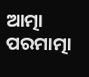ଆତ୍ମା ପରମାତ୍ମା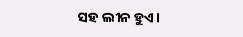ସହ ଲୀନ ହୁଏ।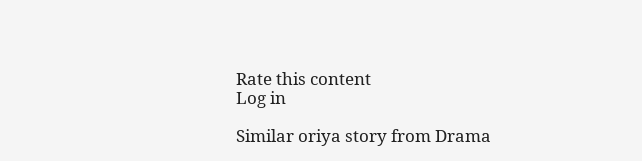Rate this content
Log in

Similar oriya story from Drama